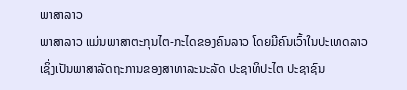ພາສາລາວ
ພາສາລາວ ແມ່ນພາສາຕະກຸນໄຕ-ກະໄດຂອງຄົນລາວ ໂດຍມີຄົນເວົ້າໃນປະເທດລາວ ເຊິ່ງເປັນພາສາລັດຖະການຂອງສາທາລະນະລັດ ປະຊາທິປະໄຕ ປະຊາຊົນ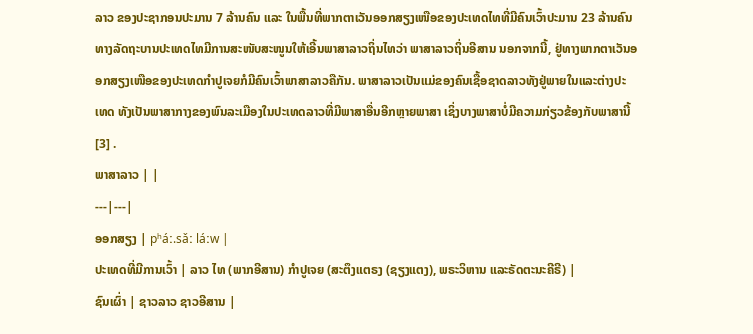ລາວ ຂອງປະຊາກອນປະມານ 7 ລ້ານຄົນ ແລະ ໃນພື້ນທີ່ພາກຕາເວັນອອກສຽງເໜືອຂອງປະເທດໄທທີ່ມີຄົນເວົ້າປະມານ 23 ລ້ານຄົນ ທາງລັດຖະບານປະເທດໄທມີການສະໜັບສະໜູນໃຫ້ເອີ້ນພາສາລາວຖິ່ນໄທວ່າ ພາສາລາວຖິ່ນອີສານ ນອກຈາກນີ້, ຢູ່ທາງພາກຕາເວັນອອກສຽງເໜືອຂອງປະເທດກຳປູເຈຍກໍມີຄົນເວົ້າພາສາລາວຄືກັນ. ພາສາລາວເປັນແມ່ຂອງຄົນເຊື້ອຊາດລາວທັງຢູ່ພາຍໃນແລະຕ່າງປະເທດ ທັງເປັນພາສາກາງຂອງພົນລະເມືອງໃນປະເທດລາວທີ່ມີພາສາອື່ນອີກຫຼາຍພາສາ ເຊິ່ງບາງພາສາບໍ່ມີຄວາມກ່ຽວຂ້ອງກັບພາສານີ້[3] .
ພາສາລາວ | |
---|---|
ອອກສຽງ | pʰáː.sǎː láːw |
ປະເທດທີ່ມີການເວົ້າ | ລາວ ໄທ (ພາກອີສານ) ກຳປູເຈຍ (ສະຕຶງແຕຣງ (ຊຽງແຕງ), ພຣະວິຫານ ແລະຣັດຕະນະຄີຣີ) |
ຊົນເຜົ່າ | ຊາວລາວ ຊາວອີສານ |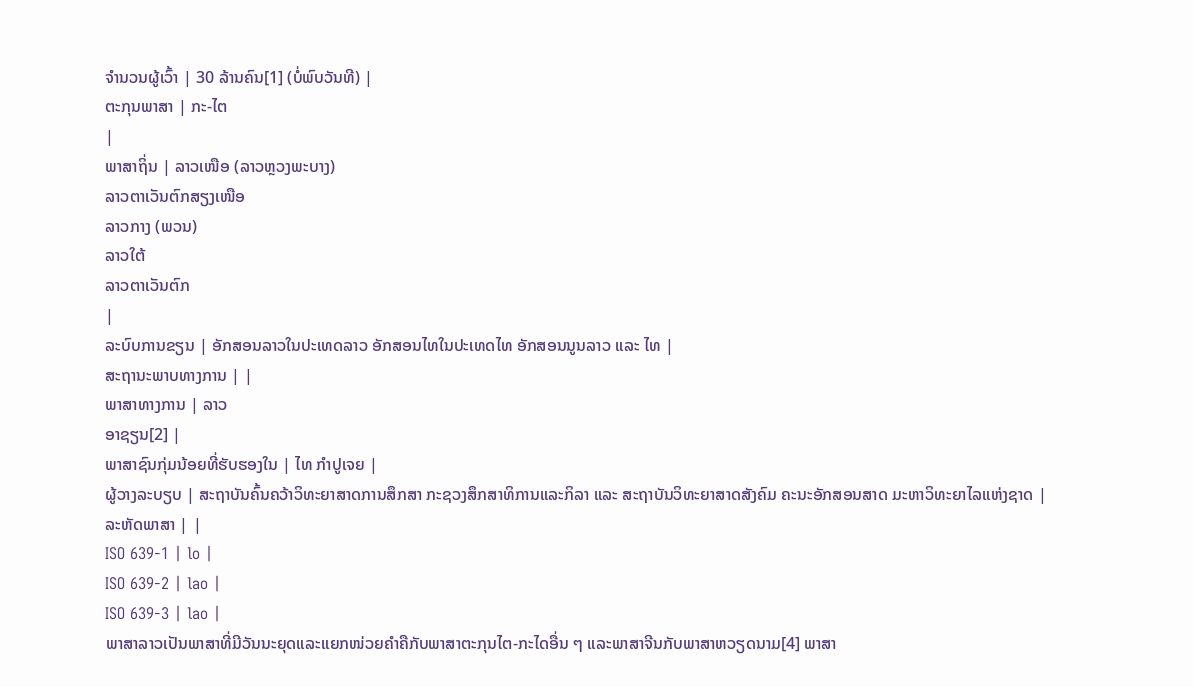ຈຳນວນຜູ້ເວົ້າ | 30 ລ້ານຄົນ[1] (ບໍ່ພົບວັນທີ) |
ຕະກຸນພາສາ | ກະ-ໄຕ
|
ພາສາຖິ່ນ | ລາວເໜືອ (ລາວຫຼວງພະບາງ)
ລາວຕາເວັນຕົກສຽງເໜືອ
ລາວກາງ (ພວນ)
ລາວໃຕ້
ລາວຕາເວັນຕົກ
|
ລະບົບການຂຽນ | ອັກສອນລາວໃນປະເທດລາວ ອັກສອນໄທໃນປະເທດໄທ ອັກສອນນູນລາວ ແລະ ໄທ |
ສະຖານະພາບທາງການ | |
ພາສາທາງການ | ລາວ
ອາຊຽນ[2] |
ພາສາຊົນກຸ່ມນ້ອຍທີ່ຮັບຮອງໃນ | ໄທ ກຳປູເຈຍ |
ຜູ້ວາງລະບຽບ | ສະຖາບັນຄົ້ນຄວ້າວິທະຍາສາດການສຶກສາ ກະຊວງສຶກສາທິການແລະກິລາ ແລະ ສະຖາບັນວິທະຍາສາດສັງຄົມ ຄະນະອັກສອນສາດ ມະຫາວິທະຍາໄລແຫ່ງຊາດ |
ລະຫັດພາສາ | |
ISO 639-1 | lo |
ISO 639-2 | lao |
ISO 639-3 | lao |
ພາສາລາວເປັນພາສາທີ່ມີວັນນະຍຸດແລະແຍກໜ່ວຍຄໍາຄືກັບພາສາຕະກຸນໄຕ-ກະໄດອື່ນ ໆ ແລະພາສາຈີນກັບພາສາຫວຽດນາມ[4] ພາສາ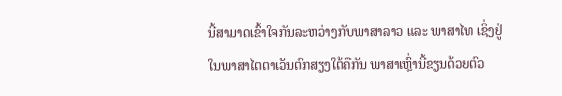ນີ້ສາມາດເຂົ້າໃຈກັນລະຫວ່າງກັບພາສາລາວ ແລະ ພາສາໄທ ເຊິ່ງຢູ່ໃນພາສາໄຕຕາເວັນຕົກສຽງໃຕ້ຄືກັນ ພາສາເຫຼົ່ານີ້ຂຽນດ້ວຍຕົວ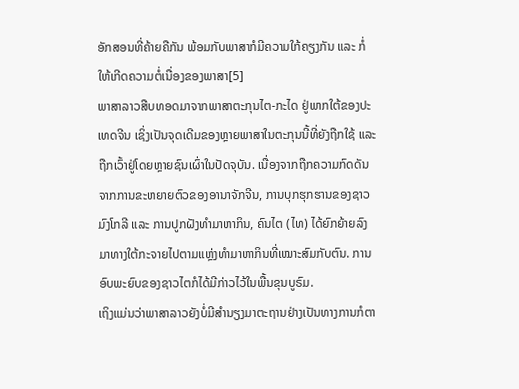ອັກສອນທີ່ຄ້າຍຄືກັນ ພ້ອມກັບພາສາກໍມີຄວາມໃກ້ຄຽງກັນ ແລະ ກໍ່ໃຫ້ເກີດຄວາມຕໍ່ເນື່ອງຂອງພາສາ[5]
ພາສາລາວສືບທອດມາຈາກພາສາຕະກຸນໄຕ-ກະໄດ ຢູ່ພາກໃຕ້ຂອງປະເທດຈີນ ເຊິ່ງເປັນຈຸດເດີມຂອງຫຼາຍພາສາໃນຕະກຸນນີ້ທີ່ຍັງຖືກໃຊ້ ແລະ ຖືກເວົ້າຢູ່ໂດຍຫຼາຍຊົນເຜົ່າໃນປັດຈຸບັນ. ເນື່ອງຈາກຖືກຄວາມກົດດັນຈາກການຂະຫຍາຍຕົວຂອງອານາຈັກຈີນ, ການບຸກຮຸກຮານຂອງຊາວມົງໂກລີ ແລະ ການປູກຝັງທຳມາຫາກິນ, ຄົນໄຕ (ໄທ) ໄດ້ຍົກຍ້າຍລົງມາທາງໃຕ້ກະຈາຍໄປຕາມແຫຼ່ງທໍາມາຫາກິນທີ່ເໝາະສົມກັບຕົນ. ການອົບພະຍົບຂອງຊາວໄຕກໍໄດ້ມີກ່າວໄວ້ໃນພື້ນຂຸນບູຣົມ.
ເຖິງແມ່ນວ່າພາສາລາວຍັງບໍ່ມີສໍານຽງມາຕະຖານຢ່າງເປັນທາງການກໍຕາ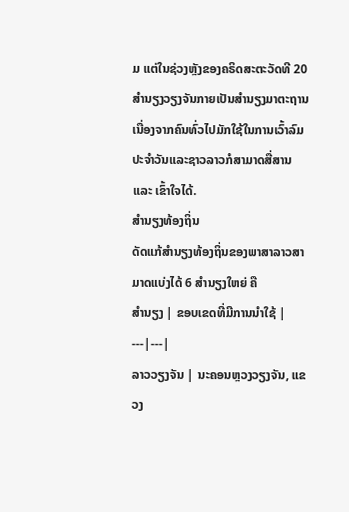ມ ແຕ່ໃນຊ່ວງຫຼັງຂອງຄຣິດສະຕະວັດທີ 20 ສໍານຽງວຽງຈັນກາຍເປັນສໍານຽງມາຕະຖານເນື່ອງຈາກຄົນທົ່ວໄປມັກໃຊ້ໃນການເວົ້າລົມປະຈຳວັນແລະຊາວລາວກໍສາມາດສື່ສານ ແລະ ເຂົ້າໃຈໄດ້.
ສໍານຽງທ້ອງຖິ່ນ
ດັດແກ້ສໍານຽງທ້ອງຖິ່ນຂອງພາສາລາວສາມາດແບ່ງໄດ້ 6 ສຳນຽງໃຫຍ່ ຄື
ສໍານຽງ | ຂອບເຂດທີ່ມີການນໍາໃຊ້ |
---|---|
ລາວວຽງຈັນ | ນະຄອນຫຼວງວຽງຈັນ, ແຂວງ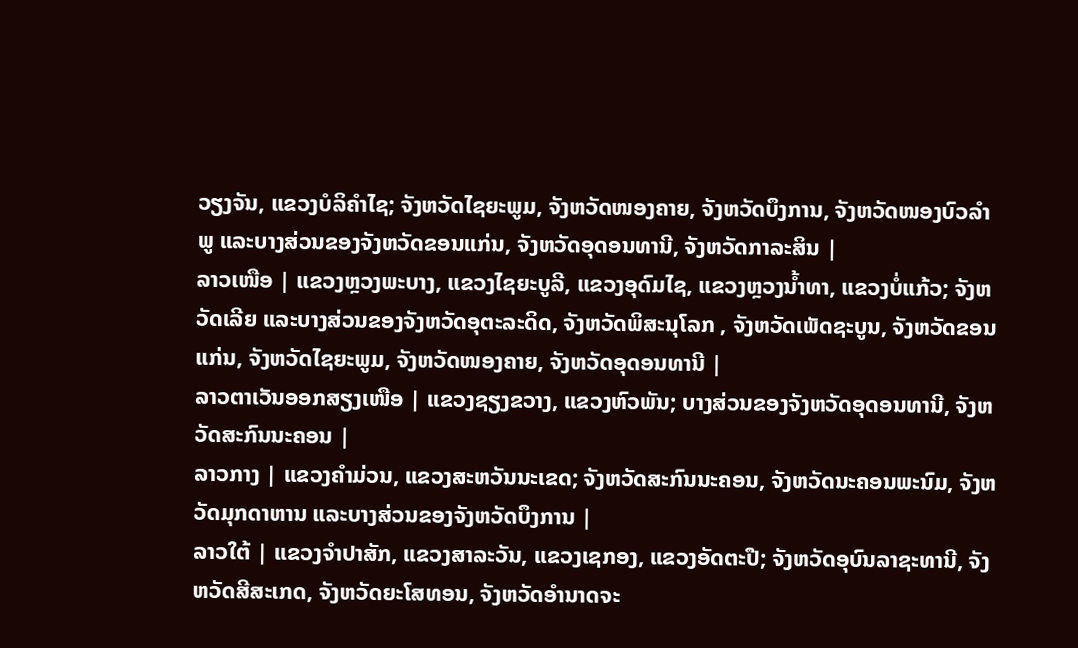ວຽງຈັນ, ແຂວງບໍລິຄຳໄຊ; ຈັງຫວັດໄຊຍະພູມ, ຈັງຫວັດໜອງຄາຍ, ຈັງຫວັດບຶງການ, ຈັງຫວັດໜອງບົວລຳພູ ແລະບາງສ່ວນຂອງຈັງຫວັດຂອນແກ່ນ, ຈັງຫວັດອຸດອນທານີ, ຈັງຫວັດກາລະສິນ |
ລາວເໜືອ | ແຂວງຫຼວງພະບາງ, ແຂວງໄຊຍະບູລີ, ແຂວງອຸດົມໄຊ, ແຂວງຫຼວງນໍ້າທາ, ແຂວງບໍ່ແກ້ວ; ຈັງຫວັດເລີຍ ແລະບາງສ່ວນຂອງຈັງຫວັດອຸຕະລະດິດ, ຈັງຫວັດພິສະນຸໂລກ , ຈັງຫວັດເພັດຊະບູນ, ຈັງຫວັດຂອນແກ່ນ, ຈັງຫວັດໄຊຍະພູມ, ຈັງຫວັດໜອງຄາຍ, ຈັງຫວັດອຸດອນທານີ |
ລາວຕາເວັນອອກສຽງເໜືອ | ແຂວງຊຽງຂວາງ, ແຂວງຫົວພັນ; ບາງສ່ວນຂອງຈັງຫວັດອຸດອນທານີ, ຈັງຫວັດສະກົນນະຄອນ |
ລາວກາງ | ແຂວງຄໍາມ່ວນ, ແຂວງສະຫວັນນະເຂດ; ຈັງຫວັດສະກົນນະຄອນ, ຈັງຫວັດນະຄອນພະນົມ, ຈັງຫວັດມຸກດາຫານ ແລະບາງສ່ວນຂອງຈັງຫວັດບຶງການ |
ລາວໃຕ້ | ແຂວງຈຳປາສັກ, ແຂວງສາລະວັນ, ແຂວງເຊກອງ, ແຂວງອັດຕະປື; ຈັງຫວັດອຸບົນລາຊະທານີ, ຈັງຫວັດສີສະເກດ, ຈັງຫວັດຍະໂສທອນ, ຈັງຫວັດອຳນາດຈະ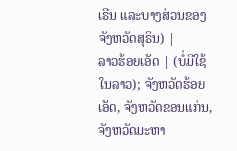ເຣີນ ແລະບາງສ່ວນຂອງຈັງຫວັດສຸຣິນ) |
ລາວຮ້ອຍເອັດ | (ບໍ່ມີໃຊ້ໃນລາວ); ຈັງຫວັດຮ້ອຍເອັດ, ຈັງຫວັດຂອນແກ່ນ, ຈັງຫວັດມະຫາ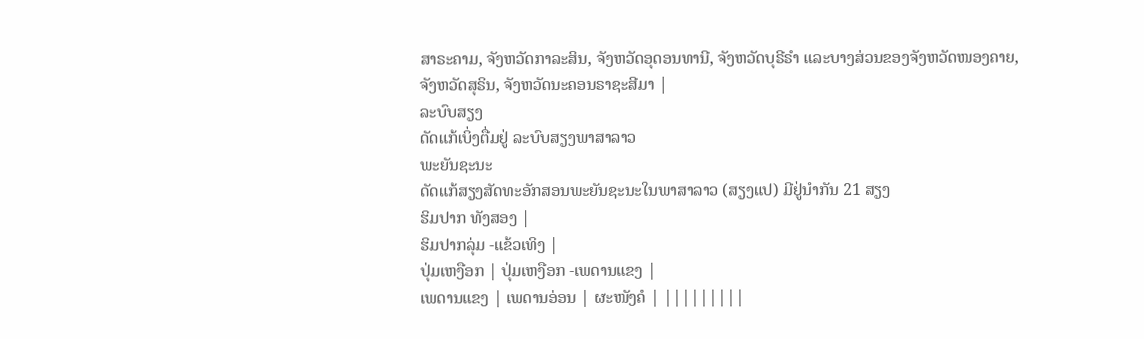ສາຣະຄາມ, ຈັງຫວັດກາລະສິນ, ຈັງຫວັດອຸດອນທານີ, ຈັງຫວັດບຸຣີຣຳ ແລະບາງສ່ວນຂອງຈັງຫວັດໜອງຄາຍ, ຈັງຫວັດສຸຣິນ, ຈັງຫວັດນະຄອນຣາຊະສີມາ |
ລະບົບສຽງ
ດັດແກ້ເບິ່ງຕື່ມຢູ່ ລະບົບສຽງພາສາລາວ
ພະຍັນຊະນະ
ດັດແກ້ສຽງສັດທະອັກສອນພະຍັນຊະນະໃນພາສາລາວ (ສຽງແປ) ມີຢູ່ນຳກັນ 21 ສຽງ
ຮິມປາກ ທັງສອງ |
ຮິມປາກລຸ່ມ -ແຂ້ວເທິງ |
ປຸ່ມເຫງືອກ | ປຸ່ມເຫງືອກ -ເພດານແຂງ |
ເພດານແຂງ | ເພດານອ່ອນ | ຜະໜັງຄໍ | |||||||||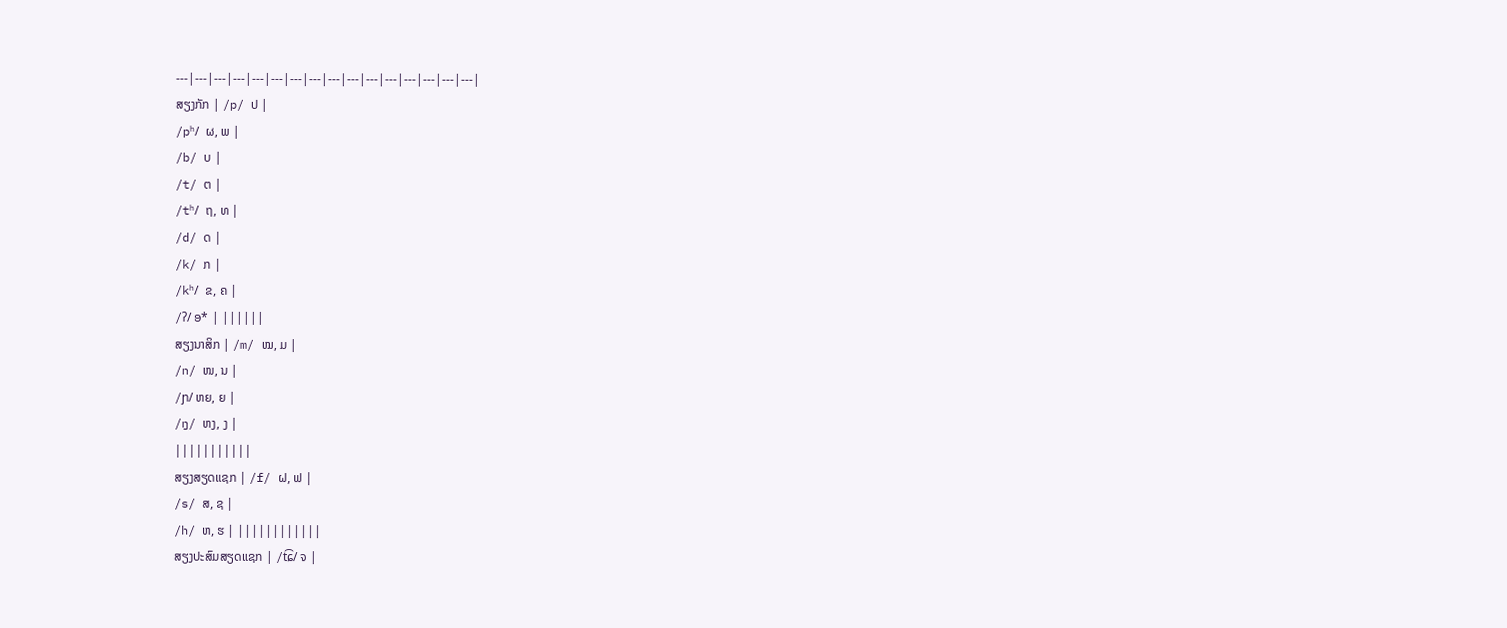---|---|---|---|---|---|---|---|---|---|---|---|---|---|---|---|
ສຽງກັກ | /p/ ປ |
/pʰ/ ຜ, ພ |
/b/ ບ |
/t/ ຕ |
/tʰ/ ຖ, ທ |
/d/ ດ |
/k/ ກ |
/kʰ/ ຂ, ຄ |
/ʔ/ ອ* | ||||||
ສຽງນາສິກ | /m/ ໝ, ມ |
/n/ ໜ, ນ |
/ɲ/ ຫຍ, ຍ |
/ŋ/ ຫງ, ງ |
|||||||||||
ສຽງສຽດແຊກ | /f/ ຝ, ຟ |
/s/ ສ, ຊ |
/h/ ຫ, ຮ | ||||||||||||
ສຽງປະສົມສຽດແຊກ | /t͡ɕ/ ຈ |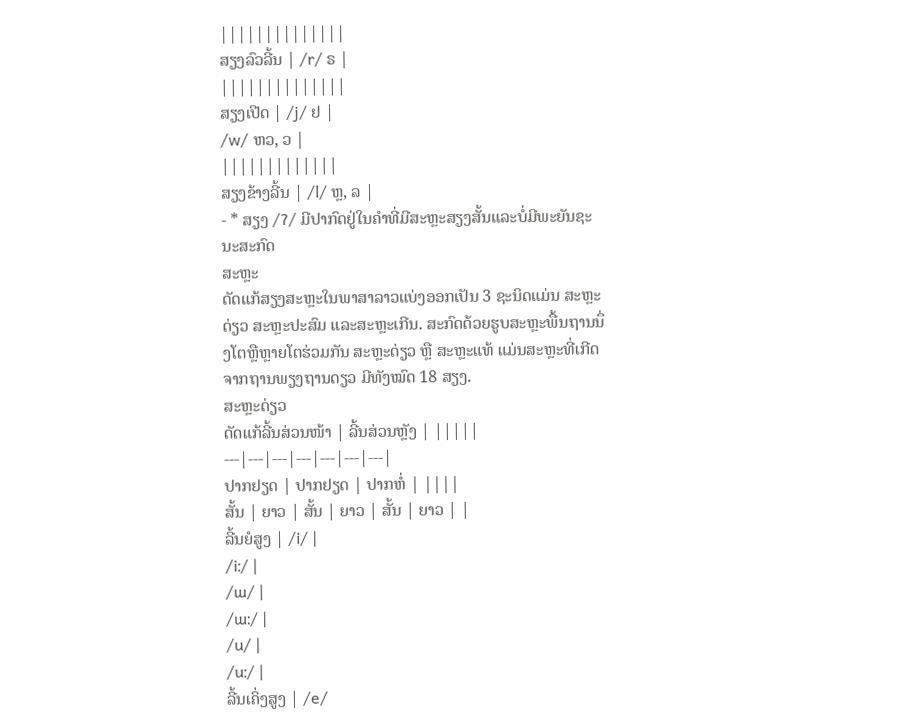||||||||||||||
ສຽງລົວລີ້ນ | /r/ ຣ |
||||||||||||||
ສຽງເປີດ | /j/ ຢ |
/w/ ຫວ, ວ |
|||||||||||||
ສຽງຂ້າງລີ້ນ | /l/ ຫຼ, ລ |
- * ສຽງ /ʔ/ ມີປາກົດຢູ່ໃນຄຳທີ່ມີສະຫຼະສຽງສັ້ນແລະບໍ່ມີພະຍັນຊະນະສະກົດ
ສະຫຼະ
ດັດແກ້ສຽງສະຫຼະໃນພາສາລາວແບ່ງອອກເປັນ 3 ຊະນິດແມ່ນ ສະຫຼະດ່ຽວ ສະຫຼະປະສົມ ແລະສະຫຼະເກີນ. ສະກົດດ້ວຍຮູບສະຫຼະພື້ນຖານນຶ່ງໂຕຫຼືຫຼາຍໂຕຮ່ວມກັນ ສະຫຼະດ່ຽວ ຫຼື ສະຫຼະແທ້ ແມ່ນສະຫຼະທີ່ເກີດຈາກຖານພຽງຖານດຽວ ມີທັງໝົດ 18 ສຽງ.
ສະຫຼະດ່ຽວ
ດັດແກ້ລີ້ນສ່ວນໜ້າ | ລີ້ນສ່ວນຫຼັງ | |||||
---|---|---|---|---|---|---|
ປາກຢຽດ | ປາກຢຽດ | ປາກຫໍ່ | ||||
ສັ້ນ | ຍາວ | ສັ້ນ | ຍາວ | ສັ້ນ | ຍາວ | |
ລີ້ນຍໍສູງ | /i/ |
/iː/ |
/ɯ/ |
/ɯː/ |
/u/ |
/uː/ |
ລີ້ນເຄິ່ງສູງ | /e/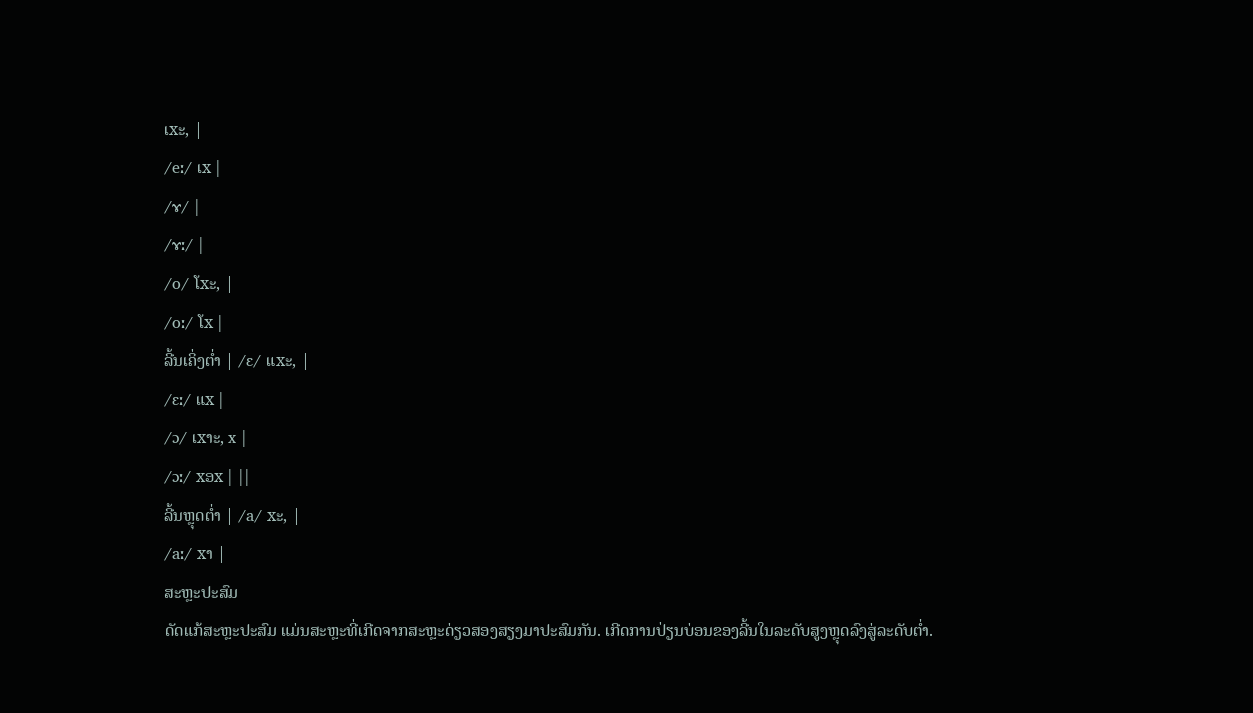ເxະ, |
/eː/ ເx |
/ɤ/ |
/ɤː/ |
/o/ ໂxະ, |
/oː/ ໂx |
ລີ້ນເຄິ່ງຕ່ຳ | /ɛ/ ແxະ, |
/ɛː/ ແx |
/ɔ/ ເxາະ, x |
/ɔː/ xອx | ||
ລີ້ນຫຼຸດຕ່ຳ | /a/ xະ, |
/aː/ xາ |
ສະຫຼະປະສົມ
ດັດແກ້ສະຫຼະປະສົມ ແມ່ນສະຫຼະທີ່ເກີດຈາກສະຫຼະດ່ຽວສອງສຽງມາປະສົມກັນ. ເກີດການປ່ຽນບ່ອນຂອງລີ້ນໃນລະດັບສູງຫຼຸດລົງສູ່ລະດັບຕ່ຳ.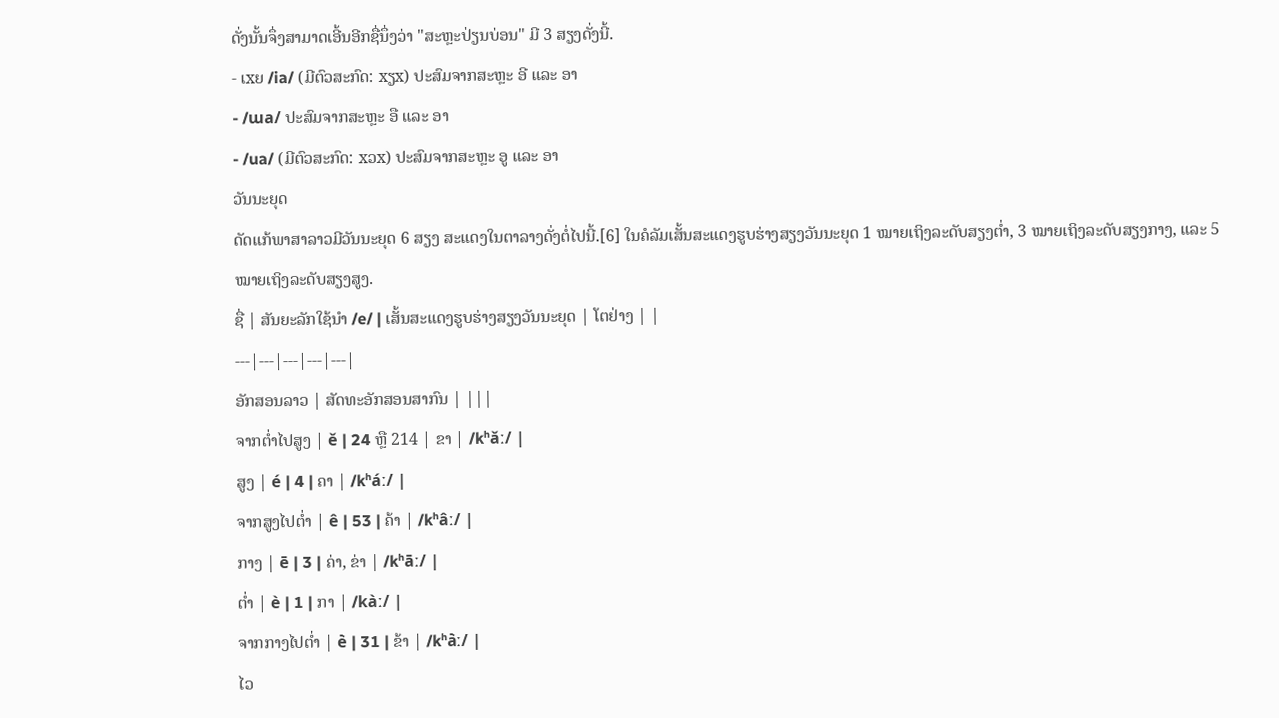ດັ່ງນັ້ນຈຶ່ງສາມາດເອີ້ນອີກຊື່ນຶ່ງວ່າ "ສະຫຼະປ່ຽນບ່ອນ" ມີ 3 ສຽງດັ່ງນີ້.
- ເxຍ /ia/ (ມີຕົວສະກົດ: xຽx) ປະສົມຈາກສະຫຼະ ອີ ແລະ ອາ
- /ɯa/ ປະສົມຈາກສະຫຼະ ອື ແລະ ອາ
- /ua/ (ມີຕົວສະກົດ: xວx) ປະສົມຈາກສະຫຼະ ອູ ແລະ ອາ
ວັນນະຍຸດ
ດັດແກ້ພາສາລາວມີວັນນະຍຸດ 6 ສຽງ ສະແດງໃນຕາລາງດັ່ງຕໍ່ໄປນີ້.[6] ໃນຄໍລັມເສັ້ນສະແດງຮູບຮ່າງສຽງວັນນະຍຸດ 1 ໝາຍເຖິງລະດັບສຽງຕ່ຳ, 3 ໝາຍເຖິງລະດັບສຽງກາງ, ແລະ 5 ໝາຍເຖິງລະດັບສຽງສູງ.
ຊື່ | ສັນຍະລັກໃຊ້ນຳ /e/ | ເສັ້ນສະແດງຮູບຮ່າງສຽງວັນນະຍຸດ | ໂຕຢ່າງ | |
---|---|---|---|---|
ອັກສອນລາວ | ສັດທະອັກສອນສາກົນ | |||
ຈາກຕ່ຳໄປສູງ | ě | 24 ຫຼື 214 | ຂາ | /kʰǎː/ |
ສູງ | é | 4 | ຄາ | /kʰáː/ |
ຈາກສູງໄປຕ່ຳ | ê | 53 | ຄ້າ | /kʰâː/ |
ກາງ | ē | 3 | ຄ່າ, ຂ່າ | /kʰāː/ |
ຕ່ຳ | è | 1 | ກາ | /kàː/ |
ຈາກກາງໄປຕ່ຳ | e᷆ | 31 | ຂ້າ | /kʰa᷆ː/ |
ໄວ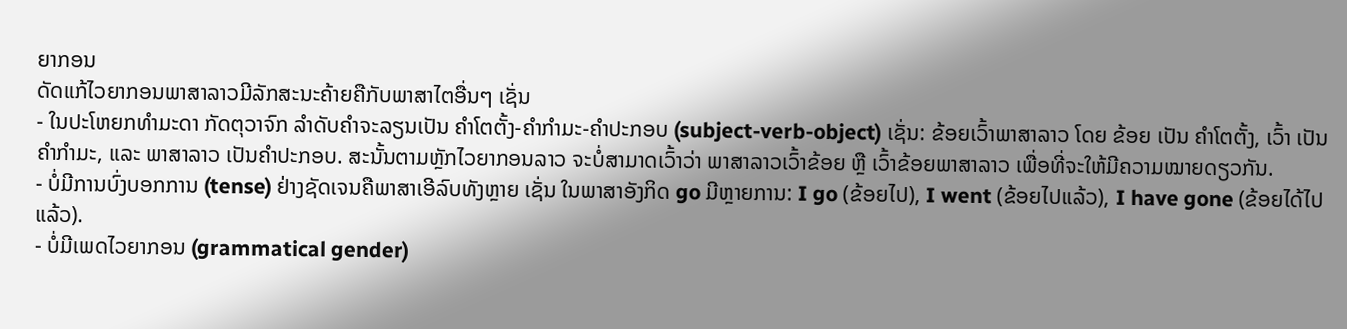ຍາກອນ
ດັດແກ້ໄວຍາກອນພາສາລາວມີລັກສະນະຄ້າຍຄືກັບພາສາໄຕອື່ນໆ ເຊັ່ນ
- ໃນປະໂຫຍກທຳມະດາ ກັດຕຸວາຈົກ ລຳດັບຄຳຈະລຽນເປັນ ຄຳໂຕຕັ້ງ-ຄຳກຳມະ-ຄຳປະກອບ (subject-verb-object) ເຊັ່ນ: ຂ້ອຍເວົ້າພາສາລາວ ໂດຍ ຂ້ອຍ ເປັນ ຄຳໂຕຕັ້ງ, ເວົ້າ ເປັນຄຳກຳມະ, ແລະ ພາສາລາວ ເປັນຄຳປະກອບ. ສະນັ້ນຕາມຫຼັກໄວຍາກອນລາວ ຈະບໍ່ສາມາດເວົ້າວ່າ ພາສາລາວເວົ້າຂ້ອຍ ຫຼື ເວົ້າຂ້ອຍພາສາລາວ ເພື່ອທີ່ຈະໃຫ້ມີຄວາມໝາຍດຽວກັນ.
- ບໍ່ມີການບົ່ງບອກການ (tense) ຢ່າງຊັດເຈນຄືພາສາເອີລົບທັງຫຼາຍ ເຊັ່ນ ໃນພາສາອັງກິດ go ມີຫຼາຍການ: I go (ຂ້ອຍໄປ), I went (ຂ້ອຍໄປແລ້ວ), I have gone (ຂ້ອຍໄດ້ໄປແລ້ວ).
- ບໍ່ມີເພດໄວຍາກອນ (grammatical gender)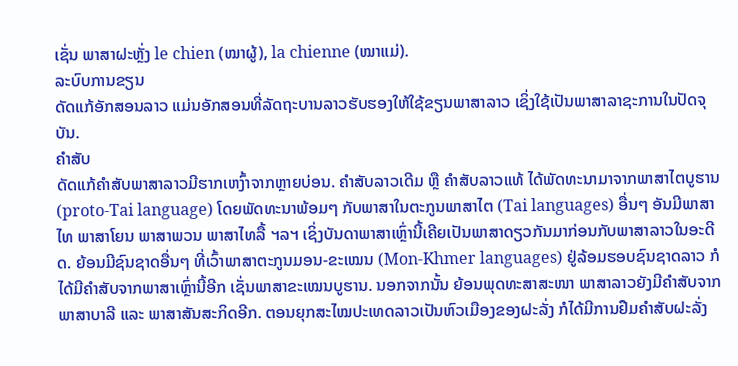ເຊັ່ນ ພາສາຝະຫຼັ່ງ le chien (ໝາຜູ້), la chienne (ໝາແມ່).
ລະບົບການຂຽນ
ດັດແກ້ອັກສອນລາວ ແມ່ນອັກສອນທີ່ລັດຖະບານລາວຮັບຮອງໃຫ້ໃຊ້ຂຽນພາສາລາວ ເຊິ່ງໃຊ້ເປັນພາສາລາຊະການໃນປັດຈຸບັນ.
ຄຳສັບ
ດັດແກ້ຄຳສັບພາສາລາວມີຮາກເຫງົ້າຈາກຫຼາຍບ່ອນ. ຄຳສັບລາວເດີມ ຫຼື ຄຳສັບລາວແທ້ ໄດ້ພັດທະນາມາຈາກພາສາໄຕບູຮານ (proto-Tai language) ໂດຍພັດທະນາພ້ອມໆ ກັບພາສາໃນຕະກູນພາສາໄຕ (Tai languages) ອື່ນໆ ອັນມີພາສາໄທ ພາສາໂຍນ ພາສາພວນ ພາສາໄທລື້ ຯລຯ ເຊິ່ງບັນດາພາສາເຫຼົ່ານີ້ເຄີຍເປັນພາສາດຽວກັນມາກ່ອນກັບພາສາລາວໃນອະດີດ. ຍ້ອນມີຊົນຊາດອື່ນໆ ທີ່ເວົ້າພາສາຕະກູນມອນ-ຂະເໝນ (Mon-Khmer languages) ຢູ່ລ້ອມຮອບຊົນຊາດລາວ ກໍໄດ້ມີຄຳສັບຈາກພາສາເຫຼົ່ານີ້ອີກ ເຊັ່ນພາສາຂະເໝນບູຮານ. ນອກຈາກນັ້ນ ຍ້ອນພຸດທະສາສະໜາ ພາສາລາວຍັງມີຄຳສັບຈາກພາສາບາລີ ແລະ ພາສາສັນສະກິດອີກ. ຕອນຍຸກສະໄໝປະເທດລາວເປັນຫົວເມືອງຂອງຝະລັ່ງ ກໍໄດ້ມີການຢືມຄຳສັບຝະລັ່ງ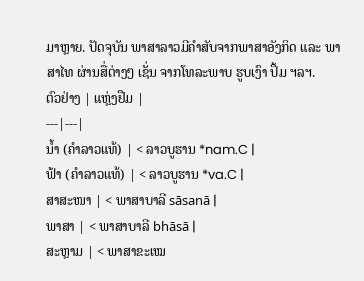ມາຫຼາຍ. ປັດຈຸບັນ ພາສາລາວມີຄຳສັບຈາກພາສາອັງກິດ ແລະ ພາສາໄທ ຜ່ານສື່ຕ່າງໆ ເຊັ່ນ ຈາກໂທລະພາບ ຮູບເງົາ ປຶ້ມ ຯລຯ.
ຕົວຢ່າງ | ແຫຼ່ງຢືມ |
---|---|
ນ້ຳ (ຄຳລາວແທ້) | < ລາວບູຮານ *nam.C |
ຟ້າ (ຄຳລາວແທ້) | < ລາວບູຮານ *va.C |
ສາສະໜາ | < ພາສາບາລີ sāsanā |
ພາສາ | < ພາສາບາລີ bhāsā |
ສະຫຼາມ | < ພາສາຂະເໝ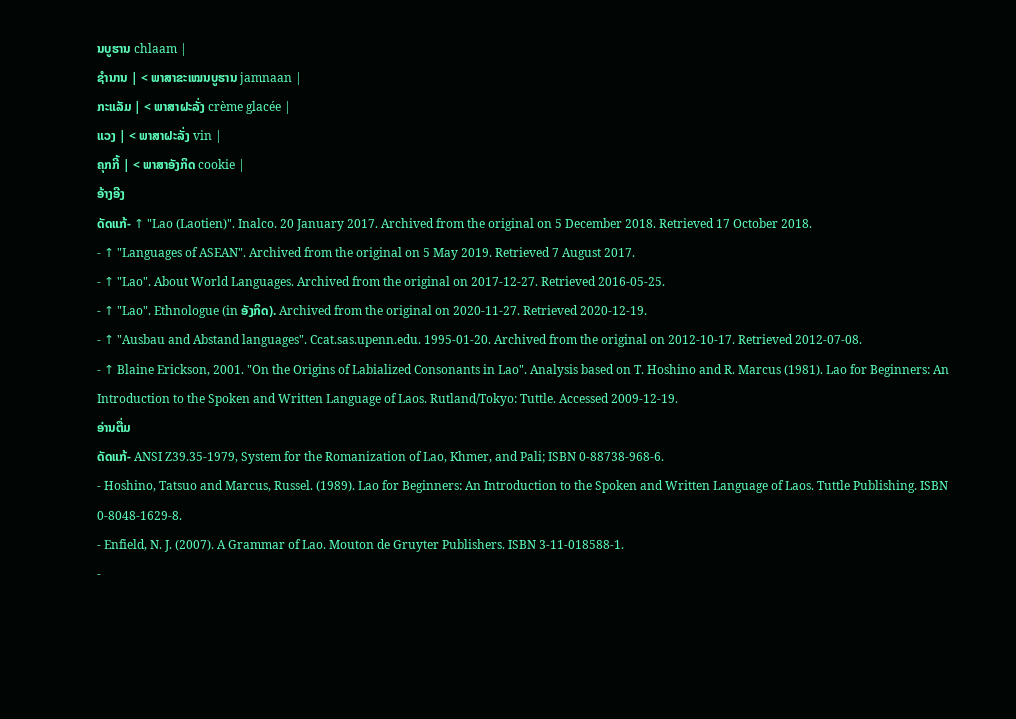ນບູຮານ chlaam |
ຊຳນານ | < ພາສາຂະເໝນບູຮານ jamnaan |
ກະແລັມ | < ພາສາຝະລັ່ງ crème glacée |
ແວງ | < ພາສາຝະລັ່ງ vin |
ຄຸກກີ້ | < ພາສາອັງກິດ cookie |
ອ້າງອີງ
ດັດແກ້- ↑ "Lao (Laotien)". Inalco. 20 January 2017. Archived from the original on 5 December 2018. Retrieved 17 October 2018.
- ↑ "Languages of ASEAN". Archived from the original on 5 May 2019. Retrieved 7 August 2017.
- ↑ "Lao". About World Languages. Archived from the original on 2017-12-27. Retrieved 2016-05-25.
- ↑ "Lao". Ethnologue (in ອັງກິດ). Archived from the original on 2020-11-27. Retrieved 2020-12-19.
- ↑ "Ausbau and Abstand languages". Ccat.sas.upenn.edu. 1995-01-20. Archived from the original on 2012-10-17. Retrieved 2012-07-08.
- ↑ Blaine Erickson, 2001. "On the Origins of Labialized Consonants in Lao". Analysis based on T. Hoshino and R. Marcus (1981). Lao for Beginners: An Introduction to the Spoken and Written Language of Laos. Rutland/Tokyo: Tuttle. Accessed 2009-12-19.
ອ່ານຕື່ມ
ດັດແກ້- ANSI Z39.35-1979, System for the Romanization of Lao, Khmer, and Pali; ISBN 0-88738-968-6.
- Hoshino, Tatsuo and Marcus, Russel. (1989). Lao for Beginners: An Introduction to the Spoken and Written Language of Laos. Tuttle Publishing. ISBN 0-8048-1629-8.
- Enfield, N. J. (2007). A Grammar of Lao. Mouton de Gruyter Publishers. ISBN 3-11-018588-1.
-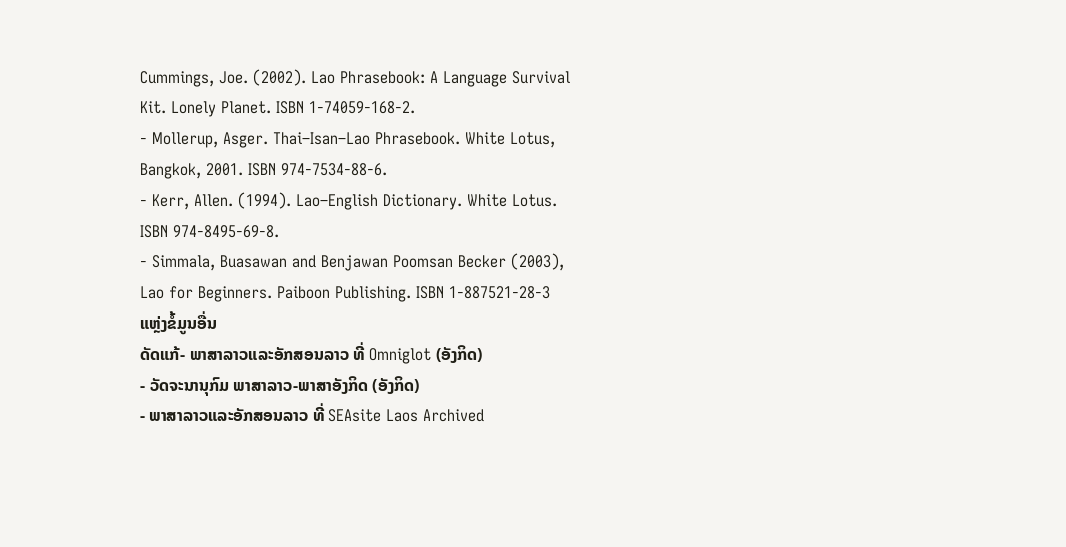Cummings, Joe. (2002). Lao Phrasebook: A Language Survival Kit. Lonely Planet. ISBN 1-74059-168-2.
- Mollerup, Asger. Thai–Isan–Lao Phrasebook. White Lotus, Bangkok, 2001. ISBN 974-7534-88-6.
- Kerr, Allen. (1994). Lao–English Dictionary. White Lotus. ISBN 974-8495-69-8.
- Simmala, Buasawan and Benjawan Poomsan Becker (2003), Lao for Beginners. Paiboon Publishing. ISBN 1-887521-28-3
ແຫຼ່ງຂໍ້ມູນອື່ນ
ດັດແກ້- ພາສາລາວແລະອັກສອນລາວ ທີ່ Omniglot (ອັງກິດ)
- ວັດຈະນານຸກົມ ພາສາລາວ-ພາສາອັງກິດ (ອັງກິດ)
- ພາສາລາວແລະອັກສອນລາວ ທີ່ SEAsite Laos Archived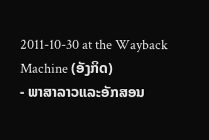2011-10-30 at the Wayback Machine (ອັງກິດ)
- ພາສາລາວແລະອັກສອນ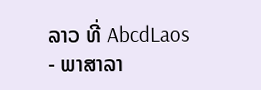ລາວ ທີ່ AbcdLaos
- ພາສາລາ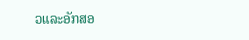ວແລະອັກສອ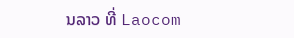ນລາວ ທີ່ Laocom